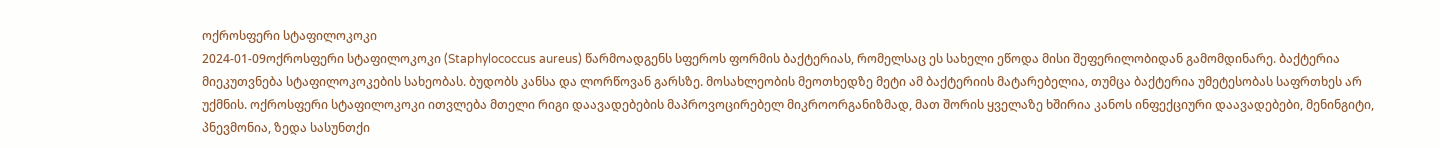ოქროსფერი სტაფილოკოკი
2024-01-09ოქროსფერი სტაფილოკოკი (Staphylococcus aureus) წარმოადგენს სფეროს ფორმის ბაქტერიას, რომელსაც ეს სახელი ეწოდა მისი შეფერილობიდან გამომდინარე. ბაქტერია მიეკუთვნება სტაფილოკოკების სახეობას. ბუდობს კანსა და ლორწოვან გარსზე. მოსახლეობის მეოთხედზე მეტი ამ ბაქტერიის მატარებელია, თუმცა ბაქტერია უმეტესობას საფრთხეს არ უქმნის. ოქროსფერი სტაფილოკოკი ითვლება მთელი რიგი დაავადებების მაპროვოცირებელ მიკროორგანიზმად, მათ შორის ყველაზე ხშირია კანოს ინფექციური დაავადებები, მენინგიტი, პნევმონია, ზედა სასუნთქი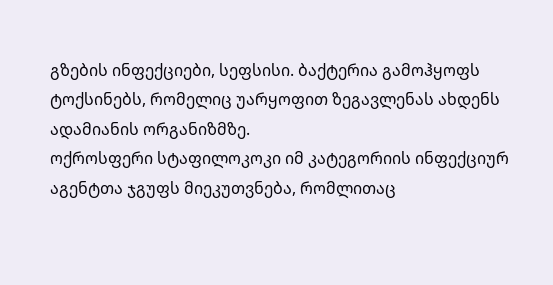გზების ინფექციები, სეფსისი. ბაქტერია გამოჰყოფს ტოქსინებს, რომელიც უარყოფით ზეგავლენას ახდენს ადამიანის ორგანიზმზე.
ოქროსფერი სტაფილოკოკი იმ კატეგორიის ინფექციურ აგენტთა ჯგუფს მიეკუთვნება, რომლითაც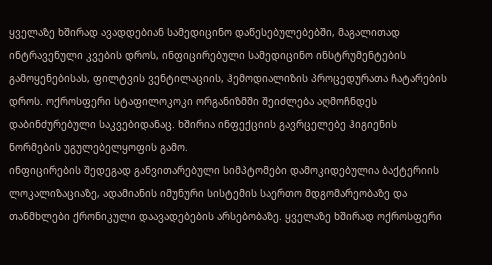ყველაზე ხშირად ავადდებიან სამედიცინო დაწესებულებებში, მაგალითად ინტრავენული კვების დროს, ინფიცირებული სამედიცინო ინსტრუმენტების გამოყენებისას, ფილტვის ვენტილაციის, ჰემოდიალიზის პროცედურათა ჩატარების დროს. ოქროსფერი სტაფილოკოკი ორგანიზმში შეიძლება აღმოჩნდეს დაბინძურებული საკვებიდანაც. ხშირია ინფექციის გავრცელებე ჰიგიენის ნორმების უგულებელყოფის გამო.
ინფიცირების შედეგად განვითარებული სიმპტომები დამოკიდებულია ბაქტერიის ლოკალიზაციაზე, ადამიანის იმუნური სისტემის საერთო მდგომარეობაზე და თანმხლები ქრონიკული დაავადებების არსებობაზე. ყველაზე ხშირად ოქროსფერი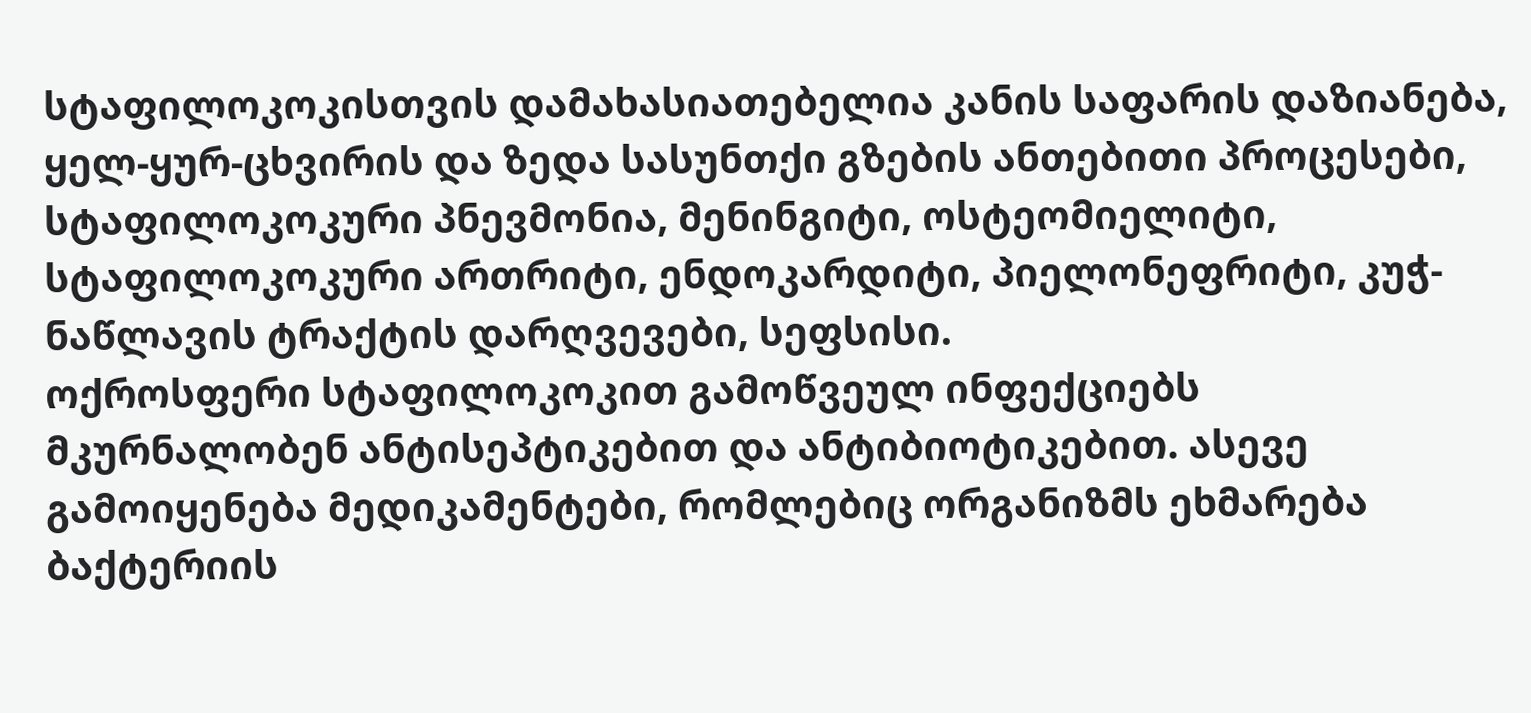სტაფილოკოკისთვის დამახასიათებელია კანის საფარის დაზიანება, ყელ-ყურ-ცხვირის და ზედა სასუნთქი გზების ანთებითი პროცესები, სტაფილოკოკური პნევმონია, მენინგიტი, ოსტეომიელიტი, სტაფილოკოკური ართრიტი, ენდოკარდიტი, პიელონეფრიტი, კუჭ-ნაწლავის ტრაქტის დარღვევები, სეფსისი.
ოქროსფერი სტაფილოკოკით გამოწვეულ ინფექციებს მკურნალობენ ანტისეპტიკებით და ანტიბიოტიკებით. ასევე გამოიყენება მედიკამენტები, რომლებიც ორგანიზმს ეხმარება ბაქტერიის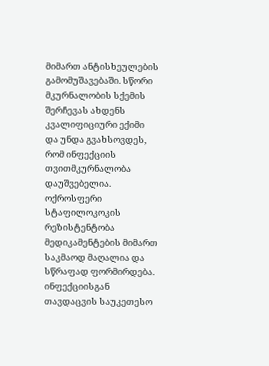მიმართ ანტისხეულების გამომუშავებაში. სწორი მკურნალობის სქემის შერჩევას ახდენს კვალიფიციური ექიმი და უნდა გვახსოვდეს, რომ ინფექციის თვითმკურნალობა დაუშვებელია. ოქროსფერი სტაფილოკოკის რეზისტენტობა მედიკამენტების მიმართ საკმაოდ მაღალია და სწრაფად ფორმირდება.
ინფექციისგან თავდაცვის საუკეთესო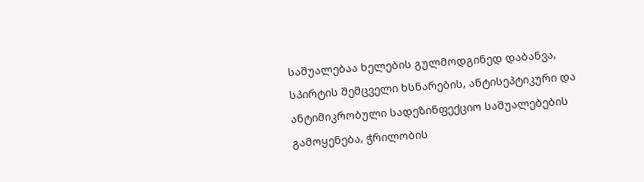საშუალებაა ხელების გულმოდგინედ დაბანვა, სპირტის შემცველი ხსნარების, ანტისეპტიკური და ანტიმიკრობული სადეზინფექციო საშუალებების გამოყენება, ჭრილობის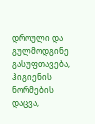დროული და გულმოდგინე გასუფთავება, ჰიგიენის ნორმების დაცვა,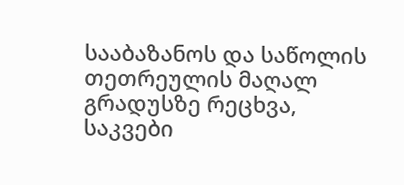სააბაზანოს და საწოლის თეთრეულის მაღალ გრადუსზე რეცხვა, საკვები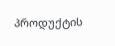პროდუქტის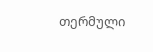თერმული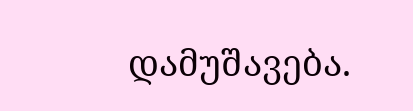დამუშავება.